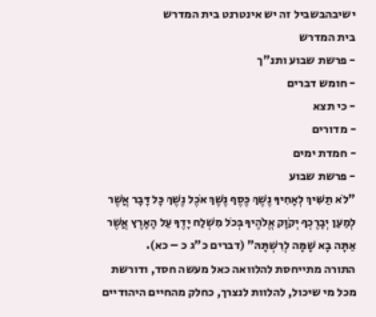ישיבהבשביל זה יש אינטרנט בית המדרש
בית המדרש
- פרשת שבוע ותנ"ך
- חומש דברים
- כי תצא
- מדורים
- חמדת ימים
- פרשת שבוע
"לֹא תַשִּׁיךְ לְאָחִיךָ נֶשֶׁךְ כֶּסֶף נֶשֶׁךְ אֹכֶל נֶשֶׁךְ כָּל דָּבָר אֲשֶׁר לְמַעַן יְבָרֶכְךָ יְקֹוָק אֱלֹהֶיךָ בְּכֹל מִשְׁלַח יָדֶךָ עַל הָאָרֶץ אֲשֶׁר אַתָּה בָא שָׁמָּה לְרִשְׁתָּהּ" (דברים כ"ג כ – כא).
התורה מתייחסת להלוואה כאל מעשה חסד, ודורשת מכל מי שיכול, להלוות לנצרך, כחלק מהחיים היהודיים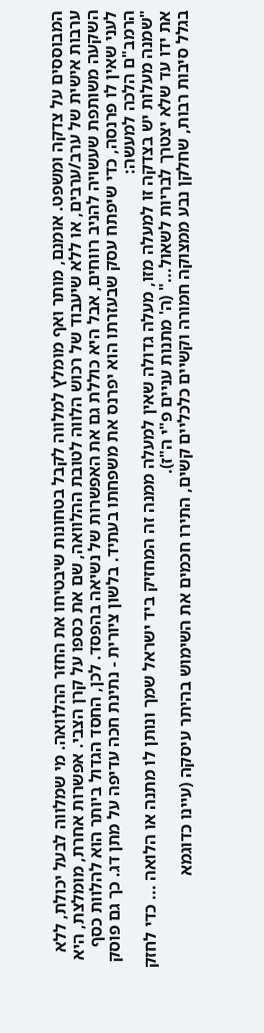המבוססים על צדקה ומשפט. אומנם, מותר ואף מומלץ למלווה לקבל בטחונות שיבטיחו את החזר ההלוואה. מי שמלווה לבעל יכולת, ללא ערבות אישית של ערב/ערבים, או ללא שיעבוד של רכוש הלווה לטובת ההלוואה, שם את כספו על קרן הצבי. אפשרות אחרת, מומלצת, היא השקעה משותפת שעשויה להניב רווחים, אבל היא כוללת גם את האפשרות של נשיאה בהפסד. לכן, החסד הגדול ביותר הוא להלוות כסף לעני שאין לו פרנסה, כדי שיפתח עסק שבעזרתו הוא יפרנס את משפחתו בעתיד. בלשון ציורית - נתינת חכה עדיפה על מתן דג. כך גם פוסק הרמב"ם הלכה למעשה:
"שמנה מעלות יש בצדקה זו למעלה מזו, מעלה גדולה שאין למעלה ממנה זה המחזיק ביד ישראל שמך ונותן לו מתנה או הלואה ... כדי לחזק את ידו עד שלא יצטרך לבריות לשאול..." (ה' מתנות עניים פ"י ה"ז).
בגלל סיבות רבות, שחלקן נבע ממצוקה חמורה וקשיים כלכליים קשים, התירו חכמים את השימוש בהיתר עיסקה (עיינו כדוגמא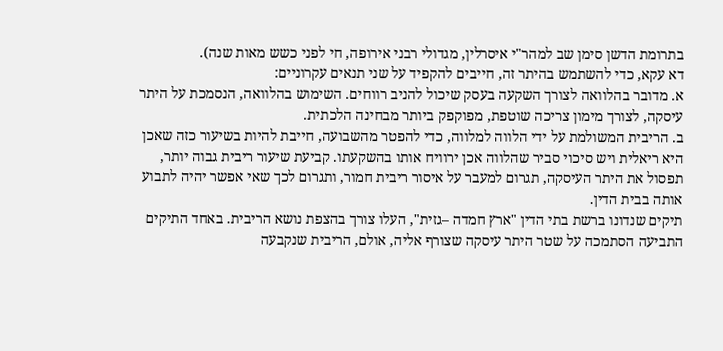בתרומת הדשן סימן שב למהר"י איסרלין, מגדולי רבני אירופה, חי לפני כשש מאות שנה).
דא עקא, כדי להשתמש בהיתר זה, חייבים להקפיד על שני תנאים עקרוניים:
א. מדובר בהלוואה לצורך השקעה בעסק שיכול להניב רווחים. השימוש בהלוואה, הנסמכת על היתר עיסקה, לצורך מימון צריכה שוטפת, מפוקפק ביותר מבחינה הלכתית.
ב. הריבית המשולמת על ידי הלווה למלווה, כדי להפטר מהשבועה, חייבת להיות בשיעור כזה שאכן היא ריאלית ויש סיכוי סביר שהלווה אכן ירוויח אותו בהשקעתו. קביעת שיעור ריבית גבוה יותר, תפסול את היתר העיסקה, תגרום למעבר על איסור ריבית חמור, ותגרום לכך שאי אפשר יהיה לתבוע אותה בבית הדין.
תיקים שנדונו ברשת בתי הדין "ארץ חמדה –גזית", העלו צורך בהצפת נושא הריבית. באחד התיקים התביעה הסתמכה על שטר היתר עיסקה שצורף אליה, אולם, הריבית שנקבעה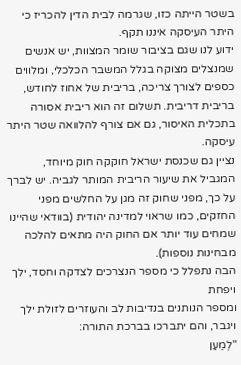בשטר הייתה כזו, שגרמה לבית הדין להכריז כי היתר העיסקה איננו תקף.
ידוע לנו שגם בציבור שומר המצוות, יש אנשים שמנצלים מצוקה בגלל המשבר הכלכלי, ומלווים כספים לצורך צריכה, בריבית של אחוז לחודש, בריבית דריבית. תשלום זה הוא ריבית אסורה בתכלית האיסור, גם אם צורף להלוואה שטר היתר עיסקה.
נציין גם שכנסת ישראל חוקקה חוק מיוחד, המגביל את שיעור הריבית המותר לגביה. יש לברך על כך, מפני שחוק זה מגן על החלשים מפני החזקים, כמו שראוי למדינה יהודית (בוודאי שהיינו שמחים עוד יותר אם החוק היה מתאים להלכה מבחינות נוספות).
הבה נתפלל כי מספר הנצרכים לצדקה וחסד, ילך ויפחת
ומספר הנותנים בנדיבות לב והעוזרים לזולת ילך ויגבר, והם יתברכו בברכת התורה:
"לְמַעַן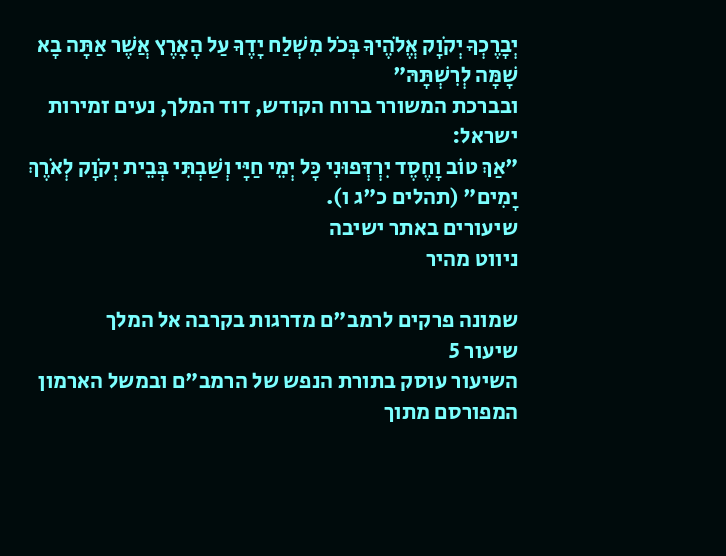יְבָרֶכְךָ יְקֹוָק אֱלֹהֶיךָ בְּכֹל מִשְׁלַח יָדֶךָ עַל הָאָרֶץ אֲשֶׁר אַתָּה בָא שָׁמָּה לְרִשְׁתָּהּ"
ובברכת המשורר ברוח הקודש, דוד המלך, נעים זמירות ישראל:
"אַךְ טוֹב וָחֶסֶד יִרְדְּפוּנִי כָּל יְמֵי חַיָּי וְשַׁבְתִּי בְּבֵית יְקֹוָק לְאֹרֶךְ יָמִים" (תהלים כ"ג ו).
שיעורים באתר ישיבה
ניווט מהיר

שמונה פרקים לרמב"ם מדרגות בקרבה אל המלך
שיעור 5
השיעור עוסק בתורת הנפש של הרמב"ם ובמשל הארמון המפורסם מתוך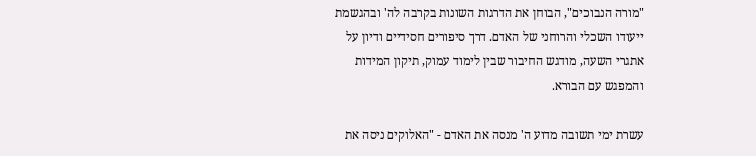"מורה הנבוכים", הבוחן את הדרגות השונות בקרבה לה' ובהגשמת ייעודו השכלי והרוחני של האדם. דרך סיפורים חסידיים ודיון על אתגרי השעה, מודגש החיבור שבין לימוד עמוק, תיקון המידות והמפגש עם הבורא.

עשרת ימי תשובה מדוע ה' מנסה את האדם - "האלוקים ניסה את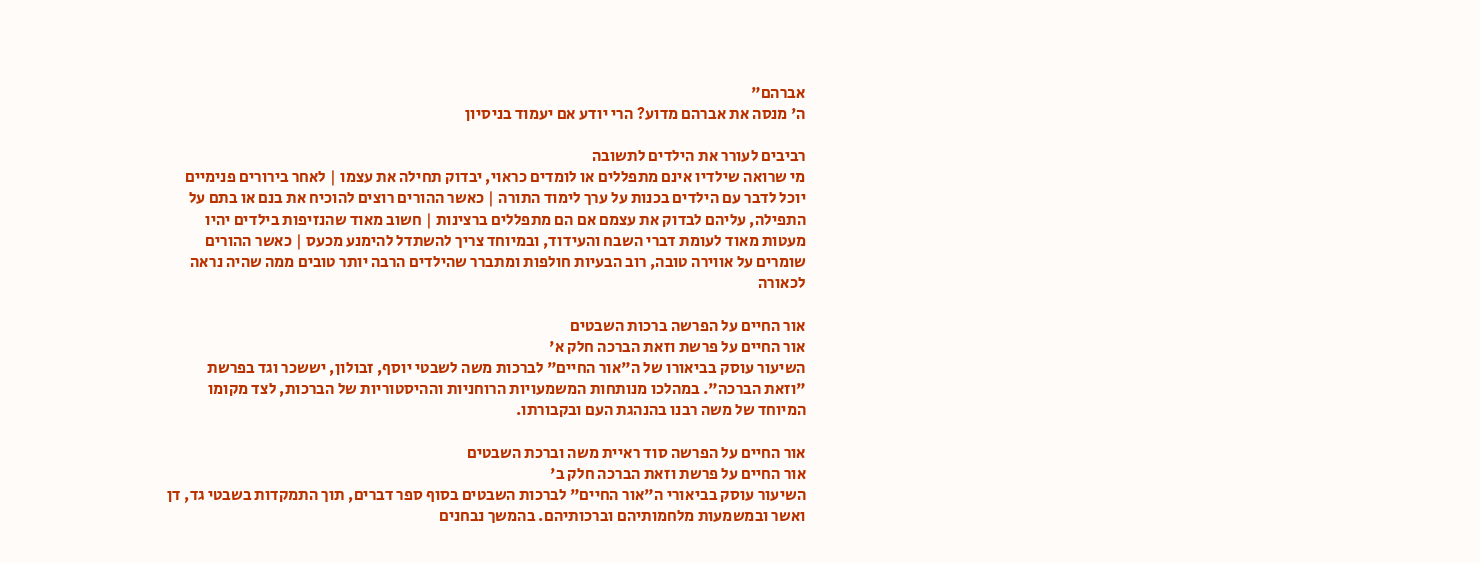אברהם"
ה' מנסה את אברהם מדוע? הרי יודע אם יעמוד בניסיון

רביבים לעורר את הילדים לתשובה
מי שרואה שילדיו אינם מתפללים או לומדים כראוי, יבדוק תחילה את עצמו | לאחר בירורים פנימיים יוכל לדבר עם הילדים בכנות על ערך לימוד התורה | כאשר ההורים רוצים להוכיח את בנם או בתם על התפילה, עליהם לבדוק את עצמם אם הם מתפללים ברצינות | חשוב מאוד שהנזיפות בילדים יהיו מעטות מאוד לעומת דברי השבח והעידוד, ובמיוחד צריך להשתדל להימנע מכעס | כאשר ההורים שומרים על אווירה טובה, רוב הבעיות חולפות ומתברר שהילדים הרבה יותר טובים ממה שהיה נראה לכאורה

אור החיים על הפרשה ברכות השבטים
אור החיים על פרשת וזאת הברכה חלק א'
השיעור עוסק בביאורו של ה"אור החיים" לברכות משה לשבטי יוסף, זבולון, יששכר וגד בפרשת "וזאת הברכה". במהלכו מנותחות המשמעויות הרוחניות וההיסטוריות של הברכות, לצד מקומו המיוחד של משה רבנו בהנהגת העם ובקבורתו.

אור החיים על הפרשה סוד ראיית משה וברכת השבטים
אור החיים על פרשת וזאת הברכה חלק ב'
השיעור עוסק בביאורי ה"אור החיים" לברכות השבטים בסוף ספר דברים, תוך התמקדות בשבטי גד, דן ואשר ובמשמעות מלחמותיהם וברכותיהם. בהמשך נבחנים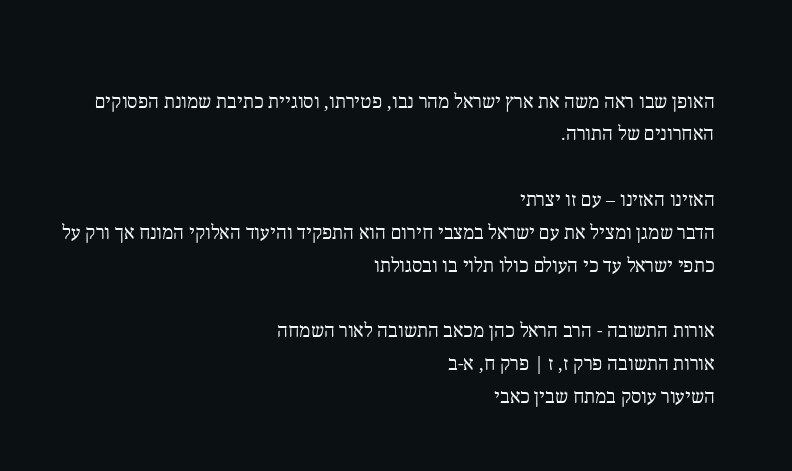האופן שבו ראה משה את ארץ ישראל מהר נבו, פטירתו, וסוגיית כתיבת שמונת הפסוקים האחרונים של התורה.

האזינו האזינו – עם זו יצרתי
הדבר שמגן ומציל את עם ישראל במצבי חירום הוא התפקיד והיעוד האלוקי המונח אך ורק על כתפי ישראל עד כי העולם כולו תלוי בו ובסגולתו

אורות התשובה - הרב הראל כהן מכאב התשובה לאור השמחה
אורות התשובה פרק ז, ז | פרק ח, א-ב
השיעור עוסק במתח שבין כאבי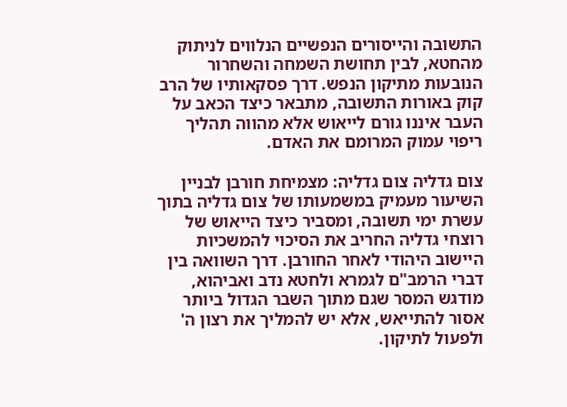התשובה והייסורים הנפשיים הנלווים לניתוק מהחטא, לבין תחושת השמחה והשחרור הנובעות מתיקון הנפש. דרך פסקאותיו של הרב קוק באורות התשובה, מתבאר כיצד הכאב על העבר איננו גורם לייאוש אלא מהווה תהליך ריפוי עמוק המרומם את האדם.

צום גדליה צום גדליה: מצמיחת חורבן לבניין
השיעור מעמיק במשמעותו של צום גדליה בתוך עשרת ימי תשובה, ומסביר כיצד הייאוש של רוצחי גדליה החריב את הסיכוי להמשכיות היישוב היהודי לאחר החורבן. דרך השוואה בין דברי הרמב"ם לגמרא ולחטא נדב ואביהוא, מודגש המסר שגם מתוך השבר הגדול ביותר אסור להתייאש, אלא יש להמליך את רצון ה' ולפעול לתיקון.